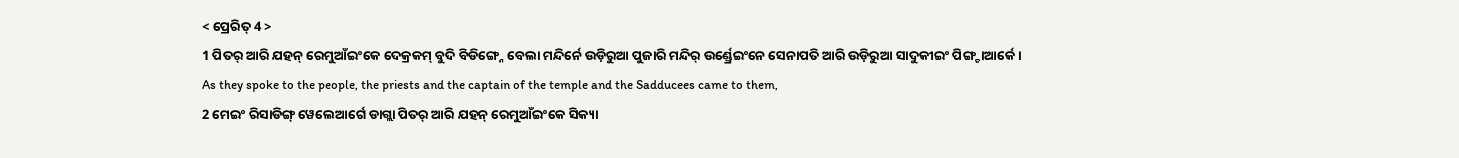< ପ୍ରେରିତ୍ 4 >
1 ପିତର୍ ଆରି ଯହନ୍ ରେମୁଆଁଇଂକେ ଦେକ୍ରକମ୍ ବୁଦି ବିଡିଙ୍ଗ୍ନେ ବେଲା ମନ୍ଦିର୍ନେ ଉଡ଼ିରୁଆ ପୁଜାରି ମନ୍ଦିର୍ ଉର୍ଣ୍ଡ୍ରେଇଂନେ ସେନାପତି ଆରି ଉଡ଼ିରୁଆ ସାଦୁକୀଇଂ ପିଙ୍ଗ୍ଚାଆର୍କେ ।
As they spoke to the people, the priests and the captain of the temple and the Sadducees came to them,
2 ମେଇଂ ରିସାଡିଙ୍ଗ୍ ୱେଲେଆର୍ଗେ ଡାଗ୍ଲା ପିତର୍ ଆରି ଯହନ୍ ରେମୁଆଁଇଂକେ ସିକ୍ୟା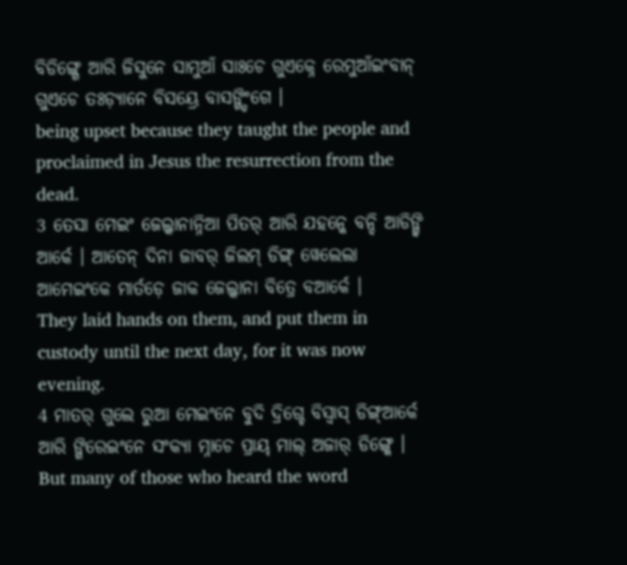ବିଡିଙ୍ଗ୍ଗେ ଆରି ଜିସୁନେ ସାମୁଆଁ ସାଃଚେ ଗୁଏକ୍ନେ ରେମୁଆଁଇଂବାନ୍ ଗୁଏଚେ ତଃଡ଼୍ୟାନେ ବିସୟ୍ରେ ବାସଙ୍ଗ୍ଡିଂଗେ ।
being upset because they taught the people and proclaimed in Jesus the resurrection from the dead.
3 ତେସା ମେଇଂ ଜେଲ୍କାନାନ୍ନିଆ ପିତର୍ ଆରି ଯହନ୍କେ ବନ୍ଦି ଆଡିଙ୍ଗ୍ବି ଆର୍କେ । ଆତେନ୍ ଦିନା ଜାବର୍ ଜିଲମ୍ ଡିଙ୍ଗ୍ ୱେଲେଲା ଆମେଇଂକେ ମାର୍ତଡ଼େ ଜାକ ଜେଲ୍କାନା ବିତ୍ରେ ବଆର୍କେ ।
They laid hands on them, and put them in custody until the next day, for it was now evening.
4 ମାତର୍ ଗୁଲେ ରୁଆ ମେଇଂନେ ବୁଦି ଦ୍ରିଗ୍ଚେ ବିସ୍ବାସ୍ ଡିଙ୍ଗ୍ଆର୍କେ ଆରି ଙ୍ଗିରେଇଂନେ ସଂକ୍ୟା ମ୍ନାଚେ ପ୍ରାୟ୍ ମାଲ୍ ଅଜାର୍ ଡିଙ୍ଗ୍କେ ।
But many of those who heard the word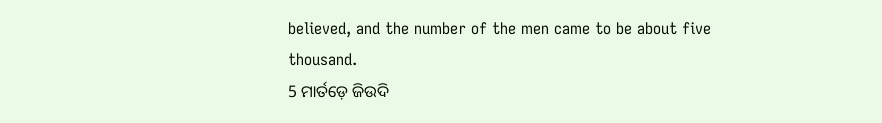believed, and the number of the men came to be about five thousand.
5 ମାର୍ତଡ଼େ ଜିଉଦି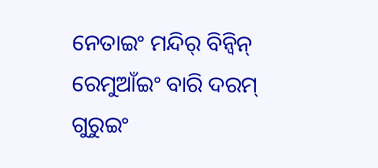ନେତାଇଂ ମନ୍ଦିର୍ ବିନ୍ବିନ୍ ରେମୁଆଁଇଂ ବାରି ଦରମ୍ ଗୁରୁଇଂ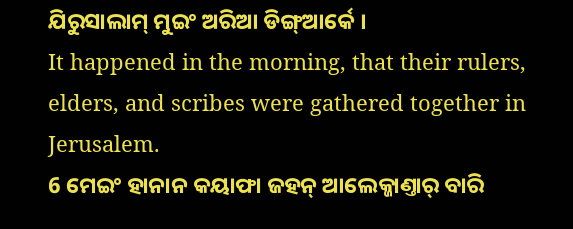ଯିରୁସାଲାମ୍ ମୁଇଂ ଅରିଆ ଡିଙ୍ଗ୍ଆର୍କେ ।
It happened in the morning, that their rulers, elders, and scribes were gathered together in Jerusalem.
6 ମେଇଂ ହାନାନ କୟାଫା ଜହନ୍ ଆଲେକ୍ଜାଣ୍ତାର୍ ବାରି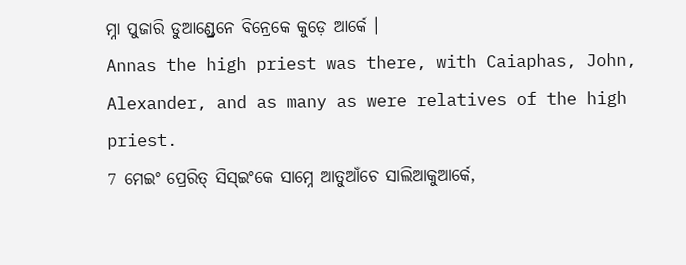ମ୍ନା ପୁଜାରି ଡୁଆଣ୍ଡ୍ରେନେ ବିନ୍ରେକେ କୁଡ଼େ ଆର୍କେ ।
Annas the high priest was there, with Caiaphas, John, Alexander, and as many as were relatives of the high priest.
7 ମେଇଂ ପ୍ରେରିତ୍ ସିସ୍ଇଂକେ ସାମ୍ନେ ଆତୁଆଁଚେ ସାଲିଆକୁଆର୍କେ,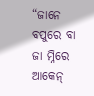“ଜାନେ ବପୁରେ ବା ଜା ମ୍ନିରେ ଆକେନ୍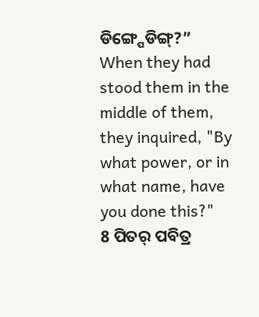ଡିଙ୍ଗ୍ପେଡିଙ୍ଗ୍?”
When they had stood them in the middle of them, they inquired, "By what power, or in what name, have you done this?"
8 ପିତର୍ ପବିତ୍ର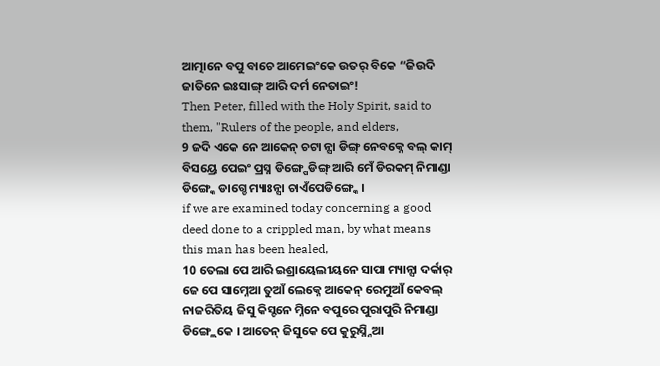ଆତ୍ମାନେ ବପୁ ବାଚେ ଆମେଇଂକେ ଉତର୍ ବିକେ “ଜିଉଦି ଜାତିନେ ଇଃସାଙ୍ଗ୍ ଆରି ଦର୍ମ ନେତାଇଂ!
Then Peter, filled with the Holy Spirit, said to them, "Rulers of the people, and elders,
9 ଜଦି ଏକେ ନେ ଆକେନ୍ ଚଟା ନ୍ସା ଡିଙ୍ଗ୍ ନେବକ୍ନେ ବଲ୍ କାମ୍ ବିସୟ୍ରେ ପେଇଂ ପ୍ରସ୍ନ ଡିଙ୍ଗ୍ପେଡିଙ୍ଗ୍ ଆରି ମେଁ ଡିରକମ୍ ନିମାଣ୍ଡା ଡିଙ୍ଗ୍କେ ଡାଗ୍ଚେ ମ୍ୟାଃନ୍ସା ଚାଏଁପେଡିଙ୍ଗ୍କେ ।
if we are examined today concerning a good deed done to a crippled man, by what means this man has been healed,
10 ତେଲା ପେ ଆରି ଇଶ୍ରାୟେଲୀୟନେ ସାପା ମ୍ୟାନ୍ସା ଦର୍କାର୍ ଜେ ପେ ସାମ୍ନେଆ ତୁଆଁ ଲେକ୍ନେ ଆକେନ୍ ରେମୁଆଁ କେବଲ୍ ନାଜରିତିୟ ଜିସୁ କିସ୍ଟନେ ମ୍ନିନେ ବପୁରେ ପୁରାପୁରି ନିମାଣ୍ଡା ଡିଙ୍ଗ୍ଲେକେ । ଆତେନ୍ ଜିସୁକେ ପେ କୁରୁସ୍ନ୍ନିଆ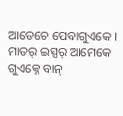ଆଡେଚେ ପେବାଗୁଏକେ । ମାତର୍ ଇସ୍ପର୍ ଆମେକେ ଗୁଏକ୍ନେ ବାନ୍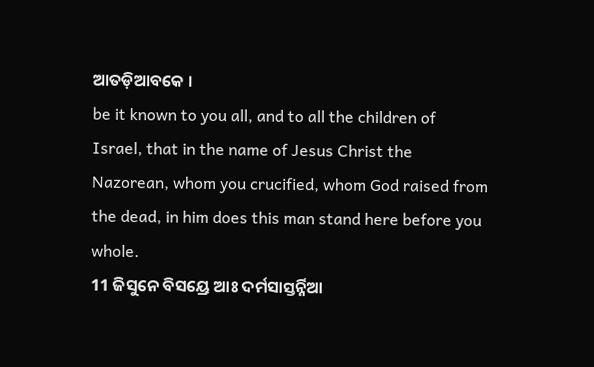ଆତଡ଼ିଆବକେ ।
be it known to you all, and to all the children of Israel, that in the name of Jesus Christ the Nazorean, whom you crucified, whom God raised from the dead, in him does this man stand here before you whole.
11 ଜିସୁନେ ବିସୟ୍ରେ ଆଃ ଦର୍ମସାସ୍ତର୍ନ୍ନିଆ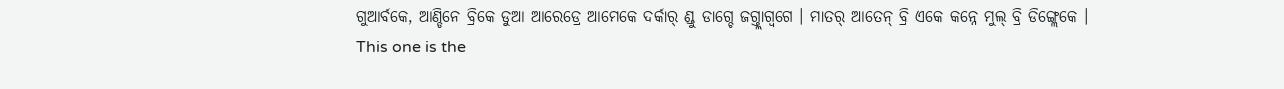ଗୁଆର୍ବକେ, ଆଣ୍ଡିନେ ବ୍ରିକେ ଡୁଆ ଆରେଡ୍ରେ ଆମେକେ ଦର୍କାର୍ ଣ୍ଡୁ ଡାଗ୍ଚେ ଜଗ୍ତ୍ଲାଗ୍ବଗେ । ମାତର୍ ଆତେନ୍ ବ୍ରି ଏକେ କନ୍ନେ ମୁଲ୍ ବ୍ରି ଡିଙ୍ଗ୍ଲେକେ ।
This one is the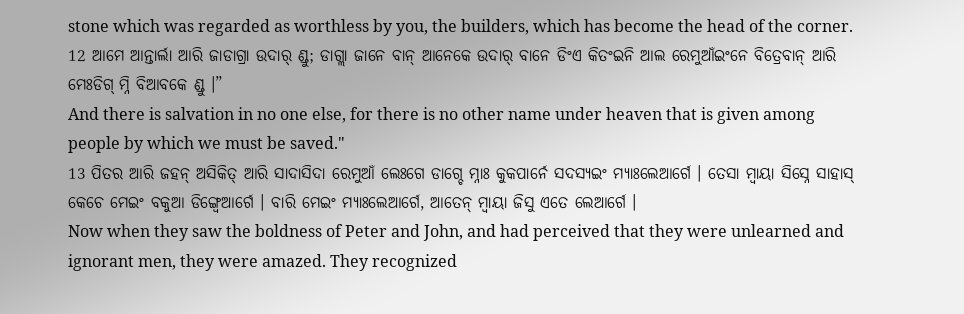stone which was regarded as worthless by you, the builders, which has become the head of the corner.
12 ଆମେ ଆନ୍ତାର୍ଲା ଆରି ଜାଡାଗ୍ରା ଉଦାର୍ ଣ୍ଡୁ; ଡାଗ୍ଲା ଜାନେ ବାନ୍ ଆନେକେ ଉଦାର୍ ବାନେ ଡିଂଏ କିତଂଇନି ଆଲ ରେମୁଆଁଇଂନେ ବିତ୍ରେବାନ୍ ଆରି ମେଃଡିଗ୍ ମ୍ନି ବିଆବକେ ଣ୍ଡୁ ।”
And there is salvation in no one else, for there is no other name under heaven that is given among people by which we must be saved."
13 ପିତର ଆରି ଜହନ୍ ଅସିକିତ୍ ଆରି ସାଦାସିଦା ରେମୁଆଁ ଲେଃଗେ ଡାଗ୍ଚେ ମ୍ନାଃ କୁକପାର୍ନେ ସଦସ୍ୟଇଂ ମ୍ୟାଃଲେଆର୍ଗେ । ତେସା ମ୍ୱାୟା ସିସ୍ନେ ସାହାସ୍ କେଚେ ମେଇଂ ବକୁଆ ଡିଙ୍ଗ୍ୱେଆର୍ଗେ । ବାରି ମେଇଂ ମ୍ୟାଃଲେଆର୍ଗେ, ଆତେନ୍ ମ୍ୱାୟା ଜିସୁ ଏତେ ଲେଆର୍ଗେ ।
Now when they saw the boldness of Peter and John, and had perceived that they were unlearned and ignorant men, they were amazed. They recognized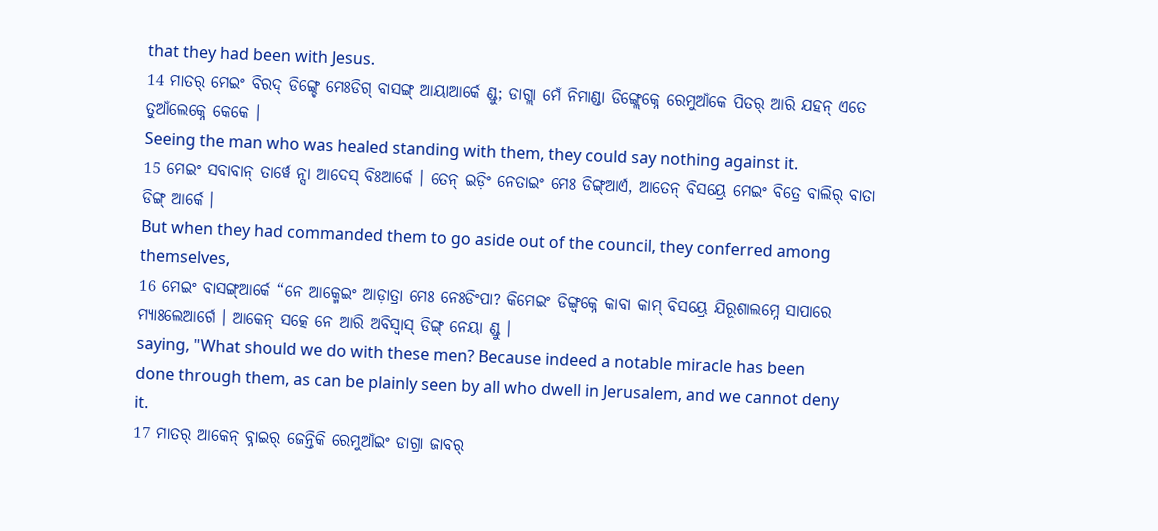that they had been with Jesus.
14 ମାତର୍ ମେଇଂ ବିରଦ୍ ଡିଙ୍ଗ୍ଚେ ମେଃଡିଗ୍ ବାସଙ୍ଗ୍ ଆୟାଆର୍କେ ଣ୍ଡୁ; ଡାଗ୍ଲା ମେଁ ନିମାଣ୍ଡା ଡିଙ୍ଗ୍ଲେକ୍ନେ ରେମୁଆଁକେ ପିତର୍ ଆରି ଯହନ୍ ଏତେ ତୁଆଁଲେକ୍ନେ କେକେ ।
Seeing the man who was healed standing with them, they could say nothing against it.
15 ମେଇଂ ସବାବାନ୍ ତାର୍ୱେ ନ୍ସା ଆଦେସ୍ ବିଃଆର୍କେ । ତେନ୍ ଇଡ଼ିଂ ନେତାଇଂ ମେଃ ଡିଙ୍ଗ୍ଆର୍ଏ, ଆତେନ୍ ବିସୟ୍ରେ ମେଇଂ ବିତ୍ରେ ବାଲିର୍ ବାତା ଡିଙ୍ଗ୍ ଆର୍କେ ।
But when they had commanded them to go aside out of the council, they conferred among themselves,
16 ମେଇଂ ବାସଙ୍ଗ୍ଆର୍କେ “ନେ ଆକ୍ମେଇଂ ଆଡ଼ାତ୍ରା ମେଃ ନେଃଡିଂପା? କିମେଇଂ ଡିଙ୍ଗ୍ବକ୍ନେ କାବା କାମ୍ ବିସୟ୍ରେ ଯିରୂଶାଲମ୍ନେ ସାପାରେ ମ୍ୟାଃଲେଆର୍ଗେ । ଆକେନ୍ ସତ୍କେ ନେ ଆରି ଅବିସ୍ବାସ୍ ଡିଙ୍ଗ୍ ନେୟା ଣ୍ଡୁ ।
saying, "What should we do with these men? Because indeed a notable miracle has been done through them, as can be plainly seen by all who dwell in Jerusalem, and we cannot deny it.
17 ମାତର୍ ଆକେନ୍ ବ୍ନାଇର୍ ଜେନ୍ତିକି ରେମୁଆଁଇଂ ଡାଗ୍ରା ଜାବର୍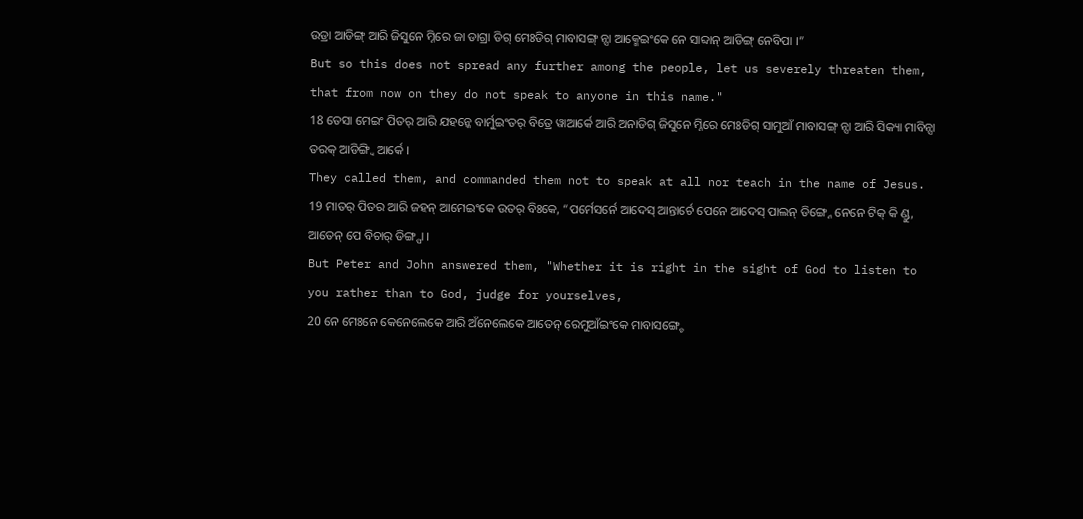ଉଡ୍ରା ଆଡିଙ୍ଗ୍ ଆରି ଜିସୁନେ ମ୍ନିରେ ଜା ଡାଗ୍ରା ଡିଗ୍ ମେଃଡିଗ୍ ମାବାସଙ୍ଗ୍ ନ୍ସା ଆକ୍ମେଇଂକେ ନେ ସାବ୍ଦାନ୍ ଆଡିଙ୍ଗ୍ ନେବିପା ।”
But so this does not spread any further among the people, let us severely threaten them, that from now on they do not speak to anyone in this name."
18 ତେସା ମେଇଂ ପିତର୍ ଆରି ଯହନ୍କେ ବାର୍ମୁଇଂତର୍ ବିତ୍ରେ ୱାଆର୍କେ ଆରି ଅନାଡିଗ୍ ଜିସୁନେ ମ୍ନିରେ ମେଃଡିଗ୍ ସାମୁଆଁ ମାବାସଙ୍ଗ୍ ନ୍ସା ଆରି ସିକ୍ୟା ମାବିନ୍ସା ତରକ୍ ଆଡିଙ୍ଗ୍ବି ଆର୍କେ ।
They called them, and commanded them not to speak at all nor teach in the name of Jesus.
19 ମାତର୍ ପିତର ଆରି ଜହନ୍ ଆମେଇଂକେ ଉତର୍ ବିଃକେ, “ପର୍ମେସର୍ନେ ଆଦେସ୍ ଆନ୍ତାର୍ଚେ ପେନେ ଆଦେସ୍ ପାଲନ୍ ଡିଙ୍ଗ୍ନେ ନେନେ ଟିକ୍ କି ଣ୍ଡୁ, ଆତେନ୍ ପେ ବିଚାର୍ ଡିଙ୍ଗ୍ପା ।
But Peter and John answered them, "Whether it is right in the sight of God to listen to you rather than to God, judge for yourselves,
20 ନେ ମେଃନେ କେନେଲେକେ ଆରି ଅଁନେଲେକେ ଆତେନ୍ ରେମୁଆଁଇଂକେ ମାବାସଙ୍ଗ୍ଚେ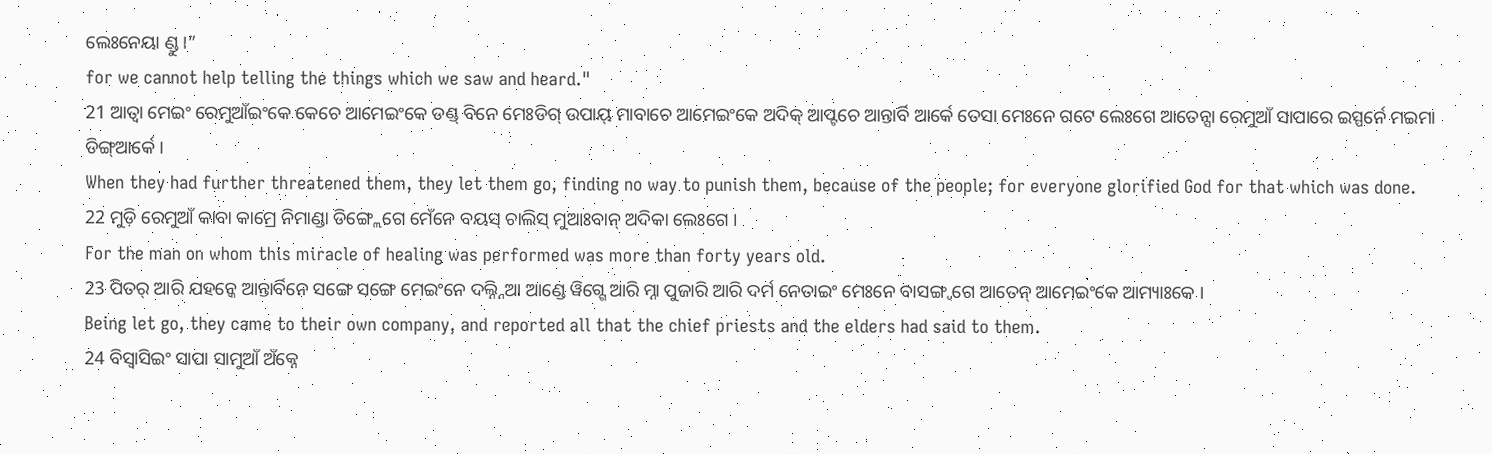ଲେଃନେୟା ଣ୍ଡୁ ।”
for we cannot help telling the things which we saw and heard."
21 ଆତ୍ବା ମେଇଂ ରେମୁଆଁଇଂକେ କେଚେ ଆମେଇଂକେ ଡଣ୍ଡ୍ ବିନେ ମେଃଡିଗ୍ ଉପାୟ୍ ମାବାଚେ ଆମେଇଂକେ ଅଦିକ୍ ଆପ୍ଟଚେ ଆନ୍ତାର୍ବି ଆର୍କେ ତେସା ମେଃନେ ଗଟେ ଲେଃଗେ ଆତେନ୍ସା ରେମୁଆଁ ସାପାରେ ଇସ୍ପର୍ନେ ମଇମା ଡିଙ୍ଗ୍ଆର୍କେ ।
When they had further threatened them, they let them go, finding no way to punish them, because of the people; for everyone glorified God for that which was done.
22 ମୁଡ଼ି ରେମୁଆଁ କାବା କାମ୍ରେ ନିମାଣ୍ଡା ଡିଙ୍ଗ୍ଲେଗେ ମେଁନେ ବୟସ୍ ଚାଲିସ୍ ମୁଆଃବାନ୍ ଅଦିକା ଲେଃଗେ ।
For the man on whom this miracle of healing was performed was more than forty years old.
23 ପିତର୍ ଆରି ଯହନ୍କେ ଆନ୍ତାର୍ବିନେ ସଙ୍ଗେ ସଙ୍ଗେ ମେଇଂନେ ଦଲ୍ନ୍ନିଆ ଆଣ୍ଡେ ୱିଗ୍ଗେ ଆରି ମ୍ନା ପୁଜାରି ଆରି ଦର୍ମ ନେତାଇଂ ମେଃନେ ବାସଙ୍ଗ୍ବଗେ ଆତେନ୍ ଆମେଇଂକେ ଆମ୍ୟାଃକେ ।
Being let go, they came to their own company, and reported all that the chief priests and the elders had said to them.
24 ବିସ୍ବାସିଇଂ ସାପା ସାମୁଆଁ ଅଁକ୍ନେ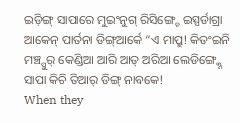ଇଡ଼ିଙ୍ଗ୍ ସାପାରେ ମୁଇଂନୁଗ୍ ରିସିଙ୍ଗ୍ଚେ ଇସ୍ପର୍ଡାଗ୍ରା ଆକେନ୍ ପାର୍ତନା ଡିଙ୍ଗ୍ଆର୍କେ “ଏ ମାପ୍ରୁ! କିତଂଇନି ମଞ୍ଚ୍ପୁର୍ କେଣ୍ଡିଆ ଆରି ଆତ୍ ଅରିଆ ଲେଡିଙ୍ଗ୍କ୍ନେ ସାପା କିଚି ତିଆର୍ ଡିଙ୍ଗ୍ ନାବକେ!
When they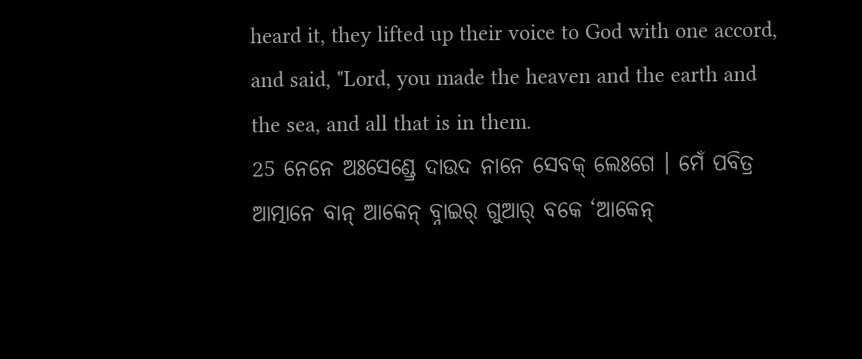heard it, they lifted up their voice to God with one accord, and said, "Lord, you made the heaven and the earth and the sea, and all that is in them.
25 ନେନେ ଅଃସେଣ୍ଡ୍ରେ ଦାଉଦ ନାନେ ସେବକ୍ ଲେଃଗେ । ମେଁ ପବିତ୍ର ଆତ୍ମାନେ ବାନ୍ ଆକେନ୍ ବ୍ନାଇର୍ ଗୁଆର୍ ବକେ ‘ଆକେନ୍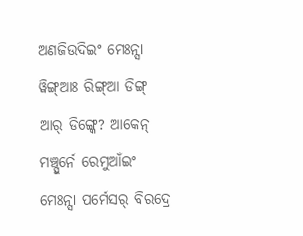ଅଣଜିଉଦିଇଂ ମେଃନ୍ସା ୱିଙ୍ଗ୍ଆଃ ରିଙ୍ଗ୍ଆ ଡିଙ୍ଗ୍ ଆର୍ ଡିଙ୍ଗ୍କେ? ଆକେନ୍ ମଞ୍ଚ୍ପୁର୍ନେ ରେମୁଆଁଇଂ ମେଃନ୍ସା ପର୍ମେସର୍ ବିରଦ୍ରେ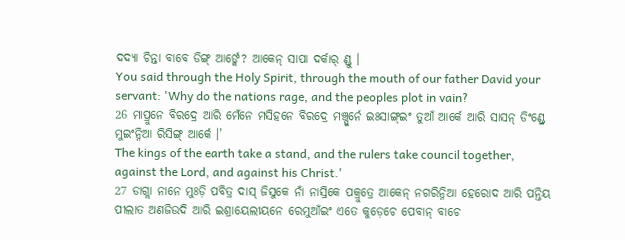ଦଦ୍ୟା ଚିନ୍ତା ବାବେ ଡିଙ୍ଗ୍ ଆର୍ଙ୍କେ? ଆକେନ୍ ସାପା ଦର୍କାର୍ ଣ୍ଡୁ ।
You said through the Holy Spirit, through the mouth of our father David your servant: 'Why do the nations rage, and the peoples plot in vain?
26 ମାପ୍ରୁନେ ବିରଦ୍ରେ ଆରି ମେଁନେ ମସିହନେ ବିରଦ୍ରେ ମଞ୍ଚ୍ପୁର୍ନେ ଇଃସାଙ୍ଗ୍ଇଂ ତୁଆଁ ଆର୍କେ ଆରି ସାସନ୍ ଡିଂଣ୍ଡ୍ରେ ମୁଇଂନ୍ନିଆ ରିସିଙ୍ଗ୍ ଆର୍କେ ।’
The kings of the earth take a stand, and the rulers take council together, against the Lord, and against his Christ.'
27 ଡାଗ୍ଲା ନାନେ ମୁଃଡ଼ି ପବିତ୍ର ଦାସ୍ ଜିସୁକେ ନାଁ ନାସ୍ରିକେ ପକ୍ରୁତ୍ରେ ଆକେନ୍ ନଗରିନ୍ନିଆ ହେରୋଦ ଆରି ପନ୍ତିୟ ପୀଲାତ ଅଣଜିଉଦି ଆରି ଇଶ୍ରାୟେଲୀୟନେ ରେମୁଆଁଇଂ ଏତେ କୁଡ଼େଚେ ପେବାନ୍ ବାଚେ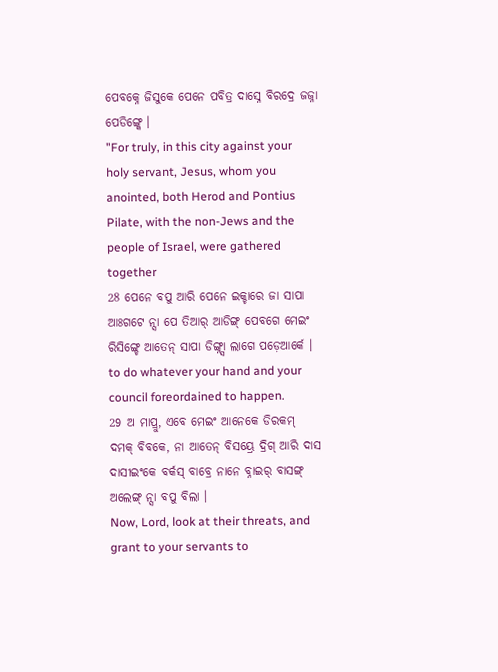ପେବକ୍ନେ ଜିସୁକେ ପେନେ ପବିତ୍ର ଦାସ୍ନେ ବିରଦ୍ରେ ଜଜ୍ନା ପେଡିଙ୍ଗ୍କେ ।
"For truly, in this city against your holy servant, Jesus, whom you anointed, both Herod and Pontius Pilate, with the non-Jews and the people of Israel, were gathered together
28 ପେନେ ବପୁ ଆରି ପେନେ ଇକ୍ଚାରେ ଜା ସାପା ଆଃଗଟେ ନ୍ସା ପେ ତିଆର୍ ଆଡିଙ୍ଗ୍ ପେବଗେ ମେଇଂ ରିସିଙ୍ଗ୍ଚେ ଆତେନ୍ ସାପା ଡିଙ୍ଗ୍ନ୍ସା ଲାଗେ ପଡ଼େଆର୍କେ ।
to do whatever your hand and your council foreordained to happen.
29 ଅ ମାପ୍ରୁ, ଏବେ ମେଇଂ ଆନେକେ ଡିରକମ୍ ଦମକ୍ ବିବକେ, ନା ଆତେନ୍ ବିସୟ୍ରେ ଦ୍ରିଗ୍ ଆରି ଦାସ ଦାସୀଇଂକେ ବର୍କସ୍ ବାବ୍ରେ ନାନେ ବ୍ନାଇର୍ ବାସଙ୍ଗ୍ ଅଲେଙ୍ଗ୍ ନ୍ସା ବପୁ ବିଲା ।
Now, Lord, look at their threats, and grant to your servants to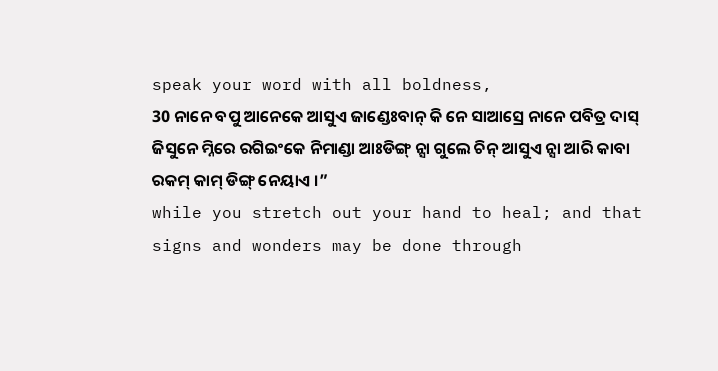speak your word with all boldness,
30 ନାନେ ବପୁ ଆନେକେ ଆସୁଏ ଜାଣ୍ଡେଃବାନ୍ କି ନେ ସାଆସ୍ରେ ନାନେ ପବିତ୍ର ଦାସ୍ ଜିସୁନେ ମ୍ନିରେ ରଗିଇଂକେ ନିମାଣ୍ଡା ଆଃଡିଙ୍ଗ୍ ନ୍ସା ଗୁଲେ ଚିନ୍ ଆସୁଏ ନ୍ସା ଆରି କାବା ରକମ୍ କାମ୍ ଡିଙ୍ଗ୍ ନେୟାଏ ।”
while you stretch out your hand to heal; and that signs and wonders may be done through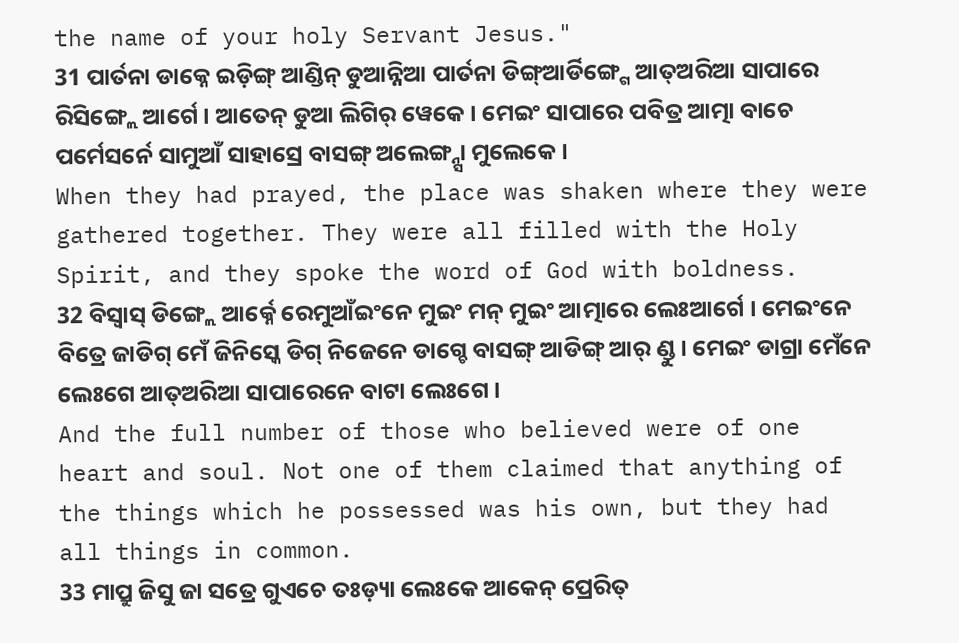the name of your holy Servant Jesus."
31 ପାର୍ତନା ଡାକ୍ନେ ଇଡ଼ିଙ୍ଗ୍ ଆଣ୍ଡିନ୍ ଡୁଆନ୍ନିଆ ପାର୍ତନା ଡିଙ୍ଗ୍ଆର୍ଡିଙ୍ଗ୍ଗେ ଆତ୍ଅରିଆ ସାପାରେ ରିସିଙ୍ଗ୍ଲେ ଆର୍ଗେ । ଆତେନ୍ ଡୁଆ ଲିଗିର୍ ୱେକେ । ମେଇଂ ସାପାରେ ପବିତ୍ର ଆତ୍ମା ବାଚେ ପର୍ମେସର୍ନେ ସାମୁଆଁ ସାହାସ୍ରେ ବାସଙ୍ଗ୍ ଅଲେଙ୍ଗ୍ନ୍ସା ମୁଲେକେ ।
When they had prayed, the place was shaken where they were gathered together. They were all filled with the Holy Spirit, and they spoke the word of God with boldness.
32 ବିସ୍ବାସ୍ ଡିଙ୍ଗ୍ଲେ ଆର୍କ୍ନେ ରେମୁଆଁଇଂନେ ମୁଇଂ ମନ୍ ମୁଇଂ ଆତ୍ମାରେ ଲେଃଆର୍ଗେ । ମେଇଂନେ ବିତ୍ରେ ଜାଡିଗ୍ ମେଁ ଜିନିସ୍କେ ଡିଗ୍ ନିଜେନେ ଡାଗ୍ଚେ ବାସଙ୍ଗ୍ ଆଡିଙ୍ଗ୍ ଆର୍ ଣ୍ଡୁ । ମେଇଂ ଡାଗ୍ରା ମେଁନେ ଲେଃଗେ ଆତ୍ଅରିଆ ସାପାରେନେ ବାଟା ଲେଃଗେ ।
And the full number of those who believed were of one heart and soul. Not one of them claimed that anything of the things which he possessed was his own, but they had all things in common.
33 ମାପ୍ରୁ ଜିସୁ ଜା ସତ୍ରେ ଗୁଏଚେ ତଃଡ଼୍ୟା ଲେଃକେ ଆକେନ୍ ପ୍ରେରିତ୍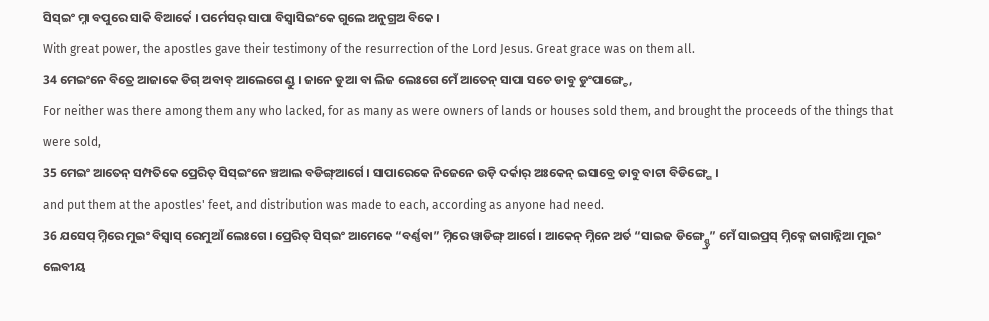ସିସ୍ଇଂ ମ୍ନା ବପୁରେ ସାକି ବିଆର୍କେ । ପର୍ମେସର୍ ସାପା ବିସ୍ବାସିଇଂକେ ଗୁଲେ ଅନୁଗ୍ରଅ ବିକେ ।
With great power, the apostles gave their testimony of the resurrection of the Lord Jesus. Great grace was on them all.
34 ମେଇଂନେ ବିତ୍ରେ ଆଜାକେ ଡିଗ୍ ଅବାବ୍ ଆଲେଗେ ଣ୍ଡୁ । ଜାନେ ଡୁଆ ବା ଲିଜ ଲେଃଗେ ମେଁ ଆତେନ୍ ସାପା ସଚେ ଡାବୁ ଡୁଂପାଙ୍ଗ୍ଚେ,
For neither was there among them any who lacked, for as many as were owners of lands or houses sold them, and brought the proceeds of the things that were sold,
35 ମେଇଂ ଆତେନ୍ ସମ୍ପତିକେ ପ୍ରେରିତ୍ ସିସ୍ଇଂନେ ଞ୍ଚଆଲ ବଡିଙ୍ଗ୍ଆର୍ଗେ । ସାପାରେକେ ନିଜେନେ ଉଡ଼ି ଦର୍କାର୍ ଅଃକେନ୍ ଇସାବ୍ରେ ଡାବୁ ବାଟା ବିଡିଙ୍ଗ୍ଗେ ।
and put them at the apostles' feet, and distribution was made to each, according as anyone had need.
36 ଯସେପ୍ ମ୍ନିରେ ମୁଇଂ ବିସ୍ବାସ୍ ରେମୁଆଁ ଲେଃଗେ । ପ୍ରେରିତ୍ ସିସ୍ଇଂ ଆମେକେ “ବର୍ଣ୍ଣବା” ମ୍ନିରେ ୱାଡିଙ୍ଗ୍ ଆର୍ଗେ । ଆକେନ୍ ମ୍ନିନେ ଅର୍ତ “ସାଇଜ ଡିଙ୍ଗ୍ଣ୍ଡ୍ରେ” ମେଁ ସାଇପ୍ରସ୍ ମ୍ନିକ୍ନେ ଜାଗାନ୍ନିଆ ମୁଇଂ ଲେବୀୟ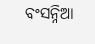ବଂସନ୍ନିଆ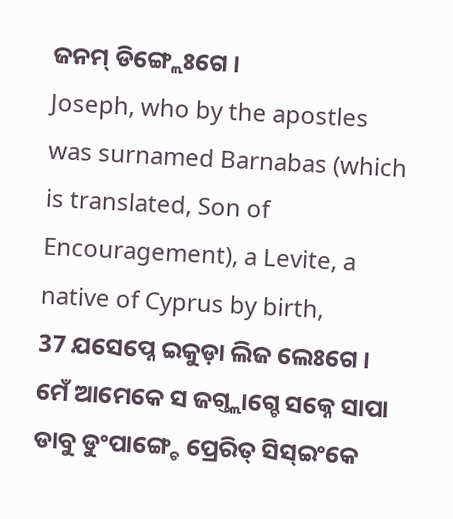ଜନମ୍ ଡିଙ୍ଗ୍ଲେଃଗେ ।
Joseph, who by the apostles was surnamed Barnabas (which is translated, Son of Encouragement), a Levite, a native of Cyprus by birth,
37 ଯସେପ୍ନେ ଇକୁଡ଼ା ଲିଜ ଲେଃଗେ । ମେଁ ଆମେକେ ସ ଜଗ୍ତ୍ଲାଗ୍ଚେ ସକ୍ନେ ସାପା ଡାବୁ ଡୁଂପାଙ୍ଗ୍ଚେ ପ୍ରେରିତ୍ ସିସ୍ଇଂକେ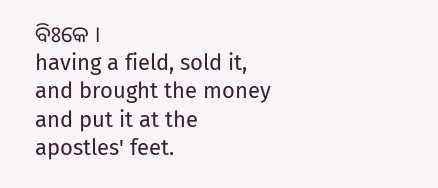ବିଃକେ ।
having a field, sold it, and brought the money and put it at the apostles' feet.